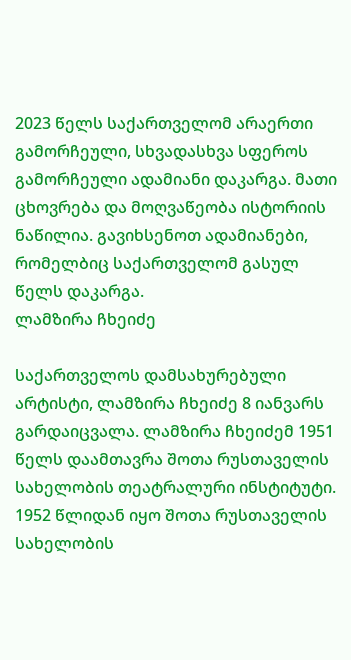2023 წელს საქართველომ არაერთი გამორჩეული, სხვადასხვა სფეროს გამორჩეული ადამიანი დაკარგა. მათი ცხოვრება და მოღვაწეობა ისტორიის ნაწილია. გავიხსენოთ ადამიანები, რომელბიც საქართველომ გასულ წელს დაკარგა.
ლამზირა ჩხეიძე

საქართველოს დამსახურებული არტისტი, ლამზირა ჩხეიძე 8 იანვარს გარდაიცვალა. ლამზირა ჩხეიძემ 1951 წელს დაამთავრა შოთა რუსთაველის სახელობის თეატრალური ინსტიტუტი. 1952 წლიდან იყო შოთა რუსთაველის სახელობის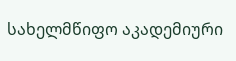სახელმწიფო აკადემიური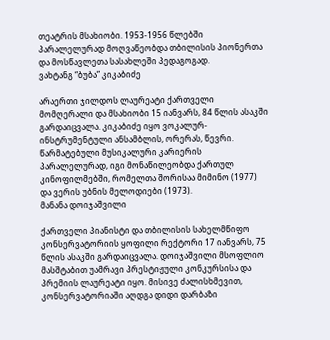თეატრის მსახიობი. 1953-1956 წლებში პარალელურად მოღვაწეობდა თბილისის პიონერთა და მოსწავლეთა სასახლეში პედაგოგად.
ვახტანგ “ბუბა” კიკაბიძე

არაერთი ჯილდოს ლაურეატი ქართველი მომღერალი და მსახიობი 15 იანვარს, 84 წლის ასაკში გარდაიცვალა. კიკაბიძე იყო ვოკალურ-ინსტრუმენტული ანსამბლის, ორერას, წევრი. წარმატებული მუსიკალური კარიერის პარალელურად, იგი მონაწილეობდა ქართულ კინოფილმებში, რომელთა შორისაა მიმინო (1977) და ვერის უბნის მელოდიები (1973).
მანანა დოიჯაშვილი

ქართველი პიანისტი და თბილისის სახელმწიფო კონსერვატორიის ყოფილი რექტორი 17 იანვარს, 75 წლის ასაკში გარდაიცვალა. დოიჯაშვილი მსოფლიო მასშტაბით უამრავი პრესტიჟული კონკურსისა და პრემიის ლაურეატი იყო. მისივე ძალისხმევით, კონსერვატორიაში აღდგა დიდი დარბაზი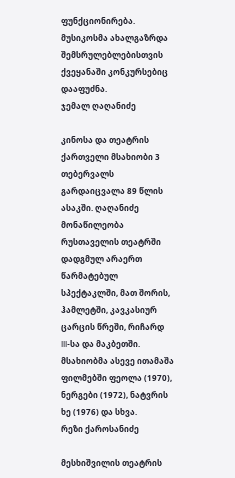ფუნქციონირება. მუსიკოსმა ახალგაზრდა შემსრულებლებისთვის ქვეყანაში კონკურსებიც დააფუძნა.
ჯემალ ღაღანიძე

კინოსა და თეატრის ქართველი მსახიობი 3 თებერვალს გარდაიცვალა 89 წლის ასაკში. ღაღანიძე მონაწილეობა რუსთაველის თეატრში დადგმულ არაერთ წარმატებულ სპექტაკლში, მათ შორის, ჰამლეტში, კავკასიურ ცარცის წრეში, რიჩარდ III-სა და მაკბეთში. მსახიობმა ასევე ითამაშა ფილმებში ფეოლა (1970), ნერგები (1972), ნატვრის ხე (1976) და სხვა.
რეზი ქაროსანიძე

მესხიშვილის თეატრის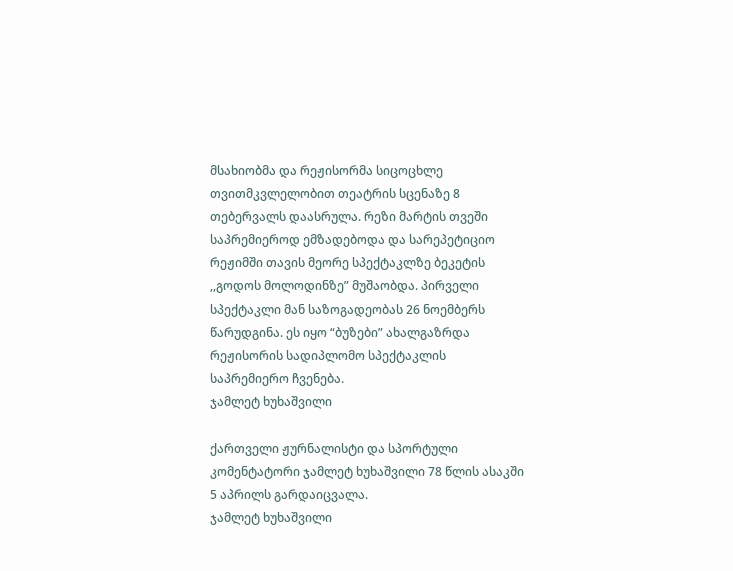მსახიობმა და რეჟისორმა სიცოცხლე თვითმკვლელობით თეატრის სცენაზე 8 თებერვალს დაასრულა. რეზი მარტის თვეში საპრემიეროდ ემზადებოდა და სარეპეტიციო რეჟიმში თავის მეორე სპექტაკლზე ბეკეტის ,,გოდოს მოლოდინზე” მუშაობდა. პირველი სპექტაკლი მან საზოგადეობას 26 ნოემბერს წარუდგინა. ეს იყო “ბუზები” ახალგაზრდა რეჟისორის სადიპლომო სპექტაკლის საპრემიერო ჩვენება.
ჯამლეტ ხუხაშვილი

ქართველი ჟურნალისტი და სპორტული კომენტატორი ჯამლეტ ხუხაშვილი 78 წლის ასაკში 5 აპრილს გარდაიცვალა.
ჯამლეტ ხუხაშვილი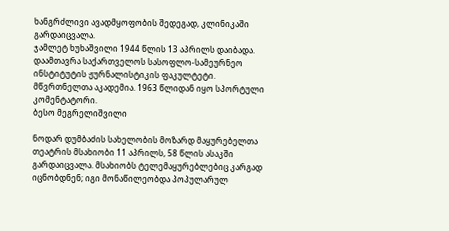ხანგრძლივი ავადმყოფობის შედეგად, კლინიკაში გარდაიცვალა.
ჯამლეტ ხუხაშვილი 1944 წლის 13 აპრილს დაიბადა. დაამთავრა საქართველოს სასოფლო-სამეურნეო ინსტიტუტის ჟურნალისტიკის ფაკულტეტი. მწვრთნელთა აკადემია. 1963 წლიდან იყო სპორტული კომენტატორი.
ბესო მეგრელიშვილი

ნოდარ დუმბაძის სახელობის მოზარდ მაყურებელთა თეატრის მსახიობი 11 აპრილს, 58 წლის ასაკში გარდაიცვალა. მსახიობს ტელემაყურებლებიც კარგად იცნობდნენ; იგი მონაწილეობდა პოპულარულ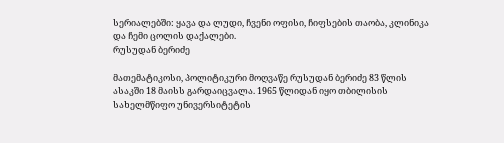სერიალებში: ყავა და ლუდი, ჩვენი ოფისი, ჩიფსების თაობა, კლინიკა და ჩემი ცოლის დაქალები.
რუსუდან ბერიძე

მათემატიკოსი, პოლიტიკური მოღვაწე რუსუდან ბერიძე 83 წლის ასაკში 18 მაისს გარდაიცვალა. 1965 წლიდან იყო თბილისის სახელმწიფო უნივერსიტეტის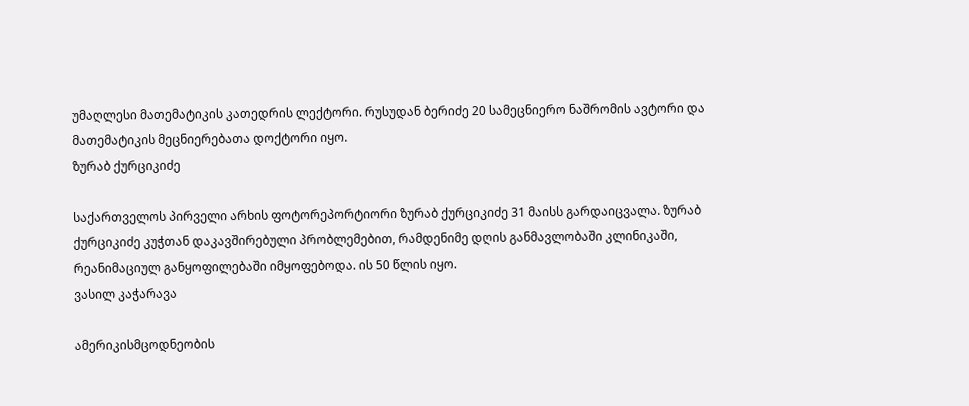უმაღლესი მათემატიკის კათედრის ლექტორი. რუსუდან ბერიძე 20 სამეცნიერო ნაშრომის ავტორი და მათემატიკის მეცნიერებათა დოქტორი იყო.
ზურაბ ქურციკიძე

საქართველოს პირველი არხის ფოტორეპორტიორი ზურაბ ქურციკიძე 31 მაისს გარდაიცვალა. ზურაბ ქურციკიძე კუჭთან დაკავშირებული პრობლემებით, რამდენიმე დღის განმავლობაში კლინიკაში, რეანიმაციულ განყოფილებაში იმყოფებოდა. ის 50 წლის იყო.
ვასილ კაჭარავა

ამერიკისმცოდნეობის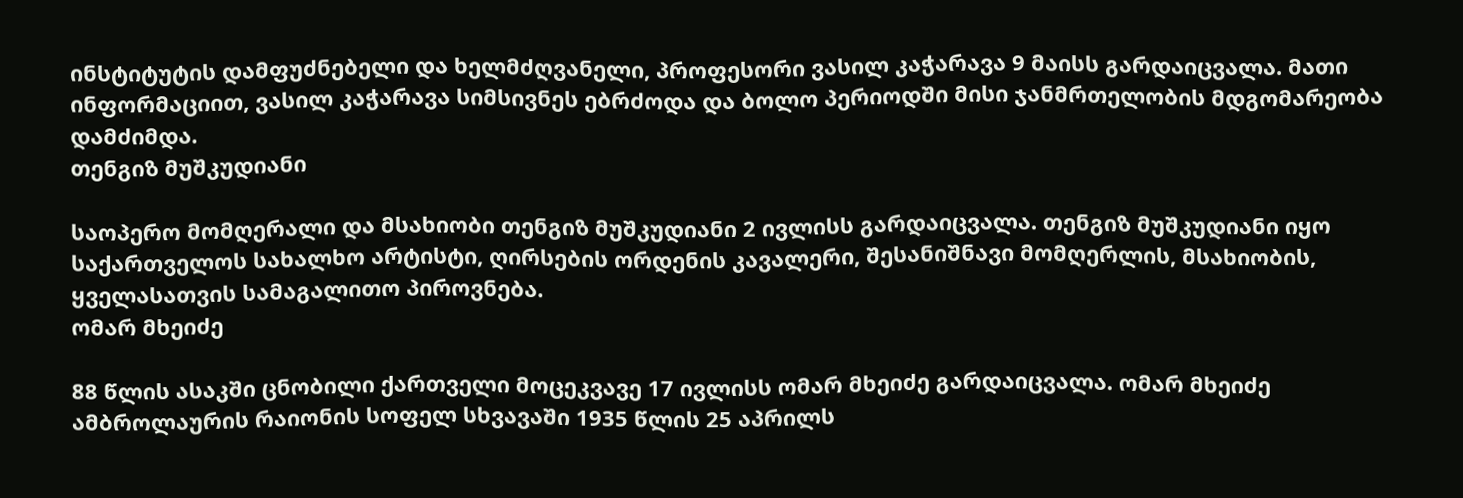ინსტიტუტის დამფუძნებელი და ხელმძღვანელი, პროფესორი ვასილ კაჭარავა 9 მაისს გარდაიცვალა. მათი ინფორმაციით, ვასილ კაჭარავა სიმსივნეს ებრძოდა და ბოლო პერიოდში მისი ჯანმრთელობის მდგომარეობა დამძიმდა.
თენგიზ მუშკუდიანი

საოპერო მომღერალი და მსახიობი თენგიზ მუშკუდიანი 2 ივლისს გარდაიცვალა. თენგიზ მუშკუდიანი იყო საქართველოს სახალხო არტისტი, ღირსების ორდენის კავალერი, შესანიშნავი მომღერლის, მსახიობის, ყველასათვის სამაგალითო პიროვნება.
ომარ მხეიძე

88 წლის ასაკში ცნობილი ქართველი მოცეკვავე 17 ივლისს ომარ მხეიძე გარდაიცვალა. ომარ მხეიძე ამბროლაურის რაიონის სოფელ სხვავაში 1935 წლის 25 აპრილს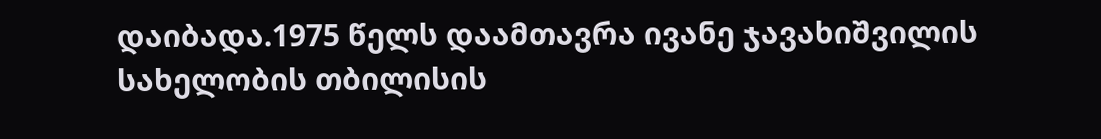დაიბადა.1975 წელს დაამთავრა ივანე ჯავახიშვილის სახელობის თბილისის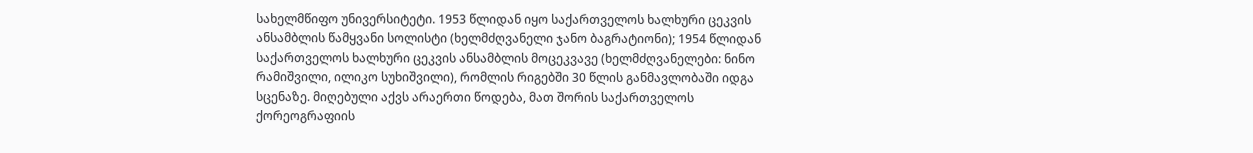სახელმწიფო უნივერსიტეტი. 1953 წლიდან იყო საქართველოს ხალხური ცეკვის ანსამბლის წამყვანი სოლისტი (ხელმძღვანელი ჯანო ბაგრატიონი); 1954 წლიდან საქართველოს ხალხური ცეკვის ანსამბლის მოცეკვავე (ხელმძღვანელები: ნინო რამიშვილი, ილიკო სუხიშვილი), რომლის რიგებში 30 წლის განმავლობაში იდგა სცენაზე. მიღებული აქვს არაერთი წოდება, მათ შორის საქართველოს ქორეოგრაფიის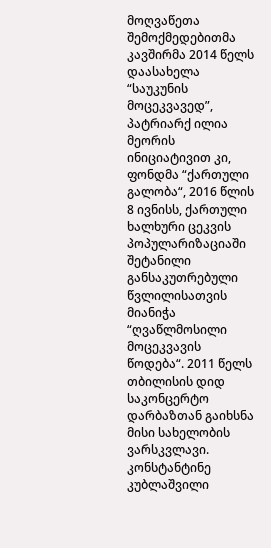მოღვაწეთა შემოქმედებითმა კავშირმა 2014 წელს დაასახელა “საუკუნის მოცეკვავედ”, პატრიარქ ილია მეორის ინიციატივით კი, ფონდმა “ქართული გალობა“, 2016 წლის 8 ივნისს, ქართული ხალხური ცეკვის პოპულარიზაციაში შეტანილი განსაკუთრებული წვლილისათვის მიანიჭა “ღვაწლმოსილი მოცეკვავის წოდება“. 2011 წელს თბილისის დიდ საკონცერტო დარბაზთან გაიხსნა მისი სახელობის ვარსკვლავი.
კონსტანტინე კუბლაშვილი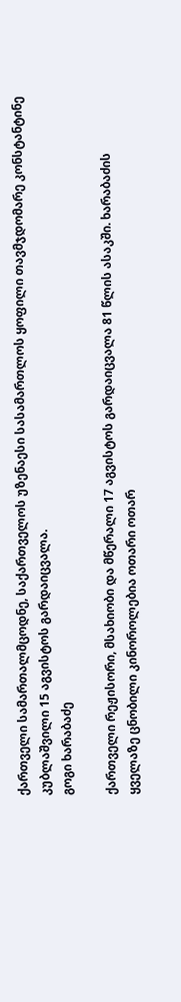ქართველი სამართალმცოდნე, საქართველოს უზენაესი სასამართლოს ყოფილი თავმჯდომარე კონსტანტინე კუბლაშვილი 15 აგვისტოს გარდაიცვალა.
გოგი ხარაბაძე

ქართველი რეჟისორი, მსახიობი და მწერალი 17 აგვისტოს გარდაიცვალა 81 წლის ასაკში. ხარაბაძის ყველაზე ცნობილი კინოროლებია ოთარი ოთარ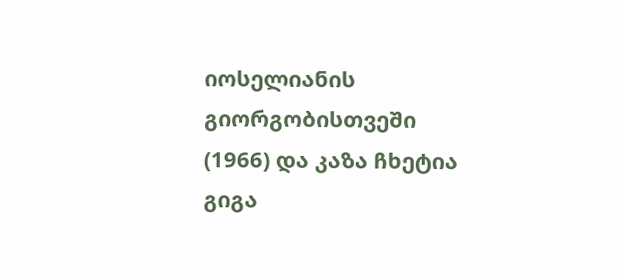იოსელიანის გიორგობისთვეში (1966) და კაზა ჩხეტია გიგა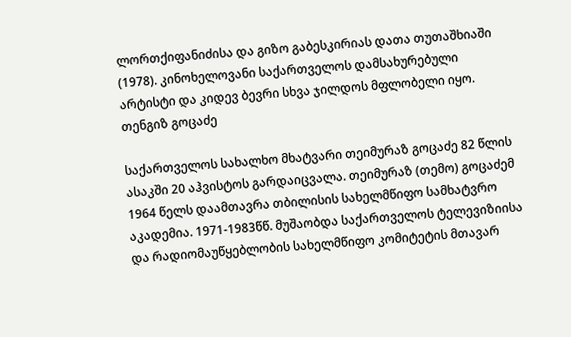ლორთქიფანიძისა და გიზო გაბესკირიას დათა თუთაშხიაში (1978). კინოხელოვანი საქართველოს დამსახურებული არტისტი და კიდევ ბევრი სხვა ჯილდოს მფლობელი იყო.
თენგიზ გოცაძე

საქართველოს სახალხო მხატვარი თეიმურაზ გოცაძე 82 წლის ასაკში 20 აჰვისტოს გარდაიცვალა. თეიმურაზ (თემო) გოცაძემ 1964 წელს დაამთავრა თბილისის სახელმწიფო სამხატვრო აკადემია. 1971-1983წწ. მუშაობდა საქართველოს ტელევიზიისა და რადიომაუწყებლობის სახელმწიფო კომიტეტის მთავარ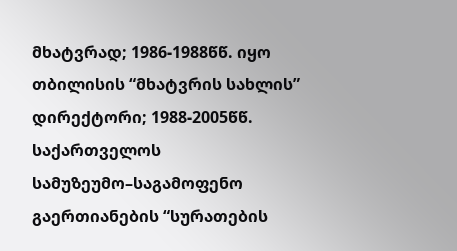მხატვრად; 1986-1988წწ. იყო თბილისის “მხატვრის სახლის” დირექტორი; 1988-2005წწ. საქართველოს სამუზეუმო–საგამოფენო გაერთიანების “სურათების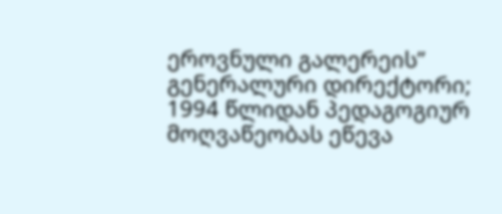ეროვნული გალერეის” გენერალური დირექტორი; 1994 წლიდან პედაგოგიურ მოღვაწეობას ეწევა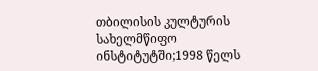თბილისის კულტურის სახელმწიფო ინსტიტუტში;1998 წელს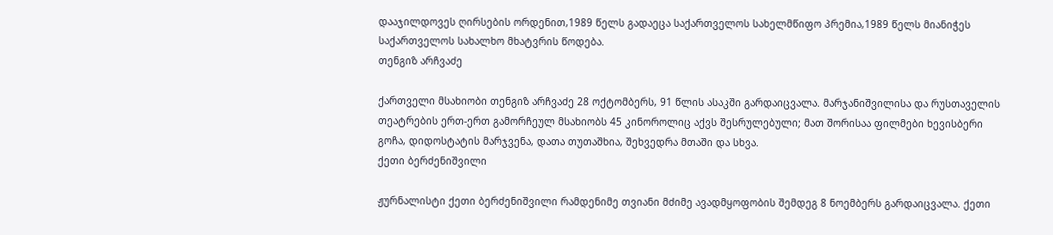დააჯილდოვეს ღირსების ორდენით,1989 წელს გადაეცა საქართველოს სახელმწიფო პრემია,1989 წელს მიანიჭეს საქართველოს სახალხო მხატვრის წოდება.
თენგიზ არჩვაძე

ქართველი მსახიობი თენგიზ არჩვაძე 28 ოქტომბერს, 91 წლის ასაკში გარდაიცვალა. მარჯანიშვილისა და რუსთაველის თეატრების ერთ-ერთ გამორჩეულ მსახიობს 45 კინოროლიც აქვს შესრულებული; მათ შორისაა ფილმები ხევისბერი გოჩა, დიდოსტატის მარჯვენა, დათა თუთაშხია, შეხვედრა მთაში და სხვა.
ქეთი ბერძენიშვილი

ჟურნალისტი ქეთი ბერძენიშვილი რამდენიმე თვიანი მძიმე ავადმყოფობის შემდეგ 8 ნოემბერს გარდაიცვალა. ქეთი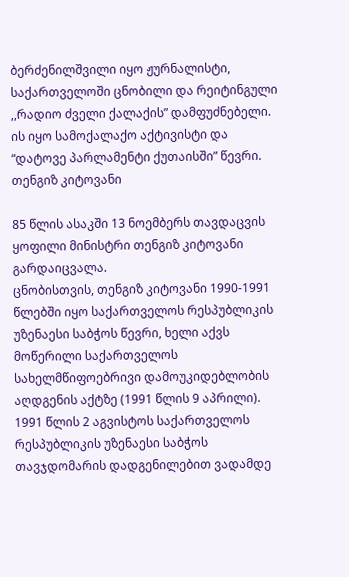ბერძენილშვილი იყო ჟურნალისტი, საქართველოში ცნობილი და რეიტინგული ,,რადიო ძველი ქალაქის” დამფუძნებელი. ის იყო სამოქალაქო აქტივისტი და “დატოვე პარლამენტი ქუთაისში” წევრი.
თენგიზ კიტოვანი

85 წლის ასაკში 13 ნოემბერს თავდაცვის ყოფილი მინისტრი თენგიზ კიტოვანი გარდაიცვალა.
ცნობისთვის, თენგიზ კიტოვანი 1990-1991 წლებში იყო საქართველოს რესპუბლიკის უზენაესი საბჭოს წევრი, ხელი აქვს მოწერილი საქართველოს სახელმწიფოებრივი დამოუკიდებლობის აღდგენის აქტზე (1991 წლის 9 აპრილი). 1991 წლის 2 აგვისტოს საქართველოს რესპუბლიკის უზენაესი საბჭოს თავჯდომარის დადგენილებით ვადამდე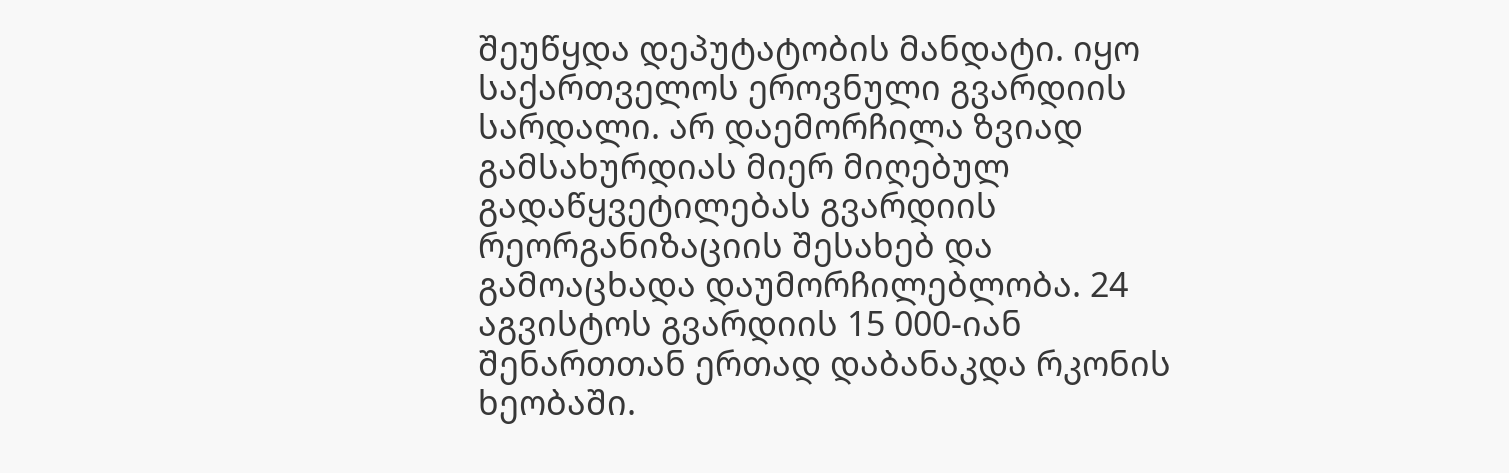შეუწყდა დეპუტატობის მანდატი. იყო საქართველოს ეროვნული გვარდიის სარდალი. არ დაემორჩილა ზვიად გამსახურდიას მიერ მიღებულ გადაწყვეტილებას გვარდიის რეორგანიზაციის შესახებ და გამოაცხადა დაუმორჩილებლობა. 24 აგვისტოს გვარდიის 15 000-იან შენართთან ერთად დაბანაკდა რკონის ხეობაში.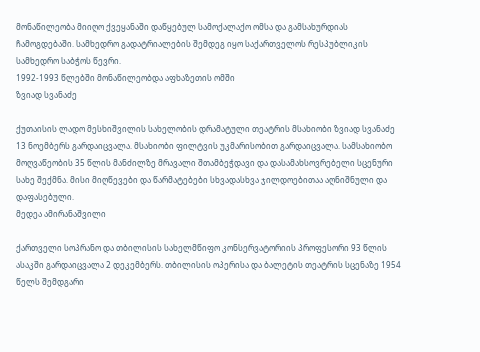მონაწილეობა მიიღო ქვეყანაში დაწყებულ სამოქალაქო ომსა და გამსახურდიას ჩამოგდებაში. სამხედრო გადატრიალების შემდეგ იყო საქართველოს რესპუბლიკის სამხედრო საბჭოს წევრი.
1992-1993 წლებში მონაწილეობდა აფხაზეთის ომში
ზვიად სვანაძე

ქუთაისის ლადო მესხიშვილის სახელობის დრამატული თეატრის მსახიობი ზვიად სვანაძე 13 ნოემბერს გარდაიცვალა. მსახიობი ფილტვის უკმარისობით გარდაიცვალა. სამსახიობო მოღვაწეობის 35 წლის მანძილზე მრავალი შთამბეჭდავი და დასამახსოვრებელი სცენური სახე შექმნა. მისი მიღწევები და წარმატებები სხვადასხვა ჯილდოებითაა აღნიშნული და დაფასებული.
მედეა ამირანაშვილი

ქართველი სოპრანო და თბილისის სახელმწიფო კონსერვატორიის პროფესორი 93 წლის ასაკში გარდაიცვალა 2 დეკემბერს. თბილისის ოპერისა და ბალეტის თეატრის სცენაზე 1954 წელს შემდგარი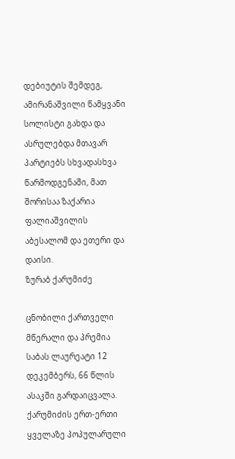დებიუტის შემდეგ, ამირანაშვილი წამყვანი სოლისტი გახდა და ასრულებდა მთავარ პარტიებს სხვადასხვა წარმოდგენაში, მათ შორისაა ზაქარია ფალიაშვილის აბესალომ და ეთერი და დაისი.
ზურაბ ქარუმიძე

ცნობილი ქართველი მწერალი და პრემია საბას ლაურეატი 12 დეკემბერს, 66 წლის ასაკში გარდაიცვალა. ქარუმიძის ერთ-ერთი ყველაზე პოპულარული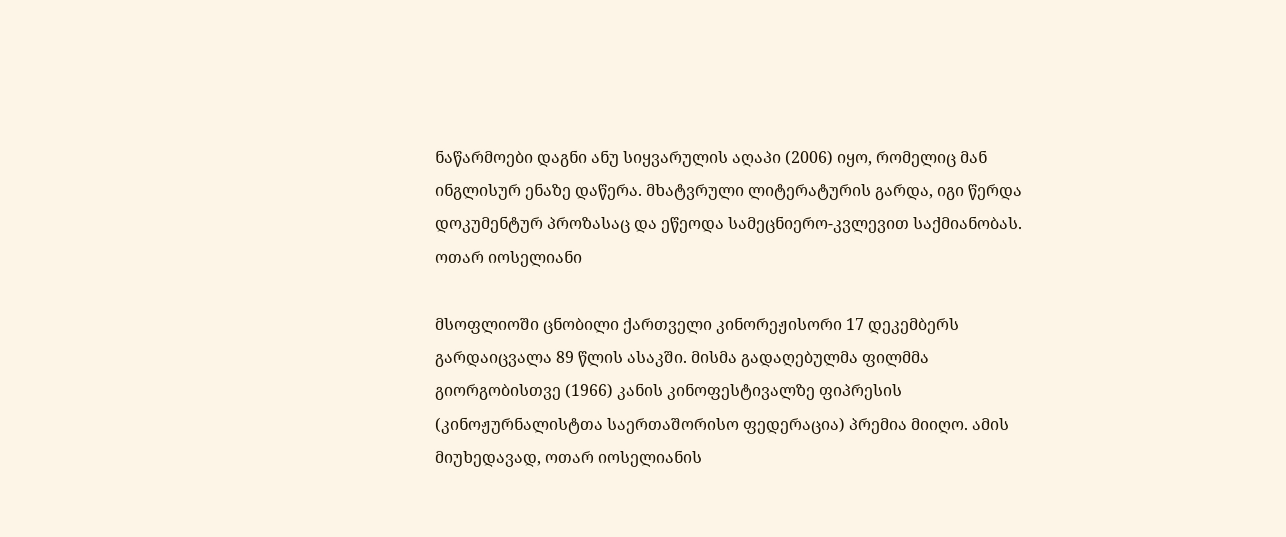ნაწარმოები დაგნი ანუ სიყვარულის აღაპი (2006) იყო, რომელიც მან ინგლისურ ენაზე დაწერა. მხატვრული ლიტერატურის გარდა, იგი წერდა დოკუმენტურ პროზასაც და ეწეოდა სამეცნიერო-კვლევით საქმიანობას.
ოთარ იოსელიანი

მსოფლიოში ცნობილი ქართველი კინორეჟისორი 17 დეკემბერს გარდაიცვალა 89 წლის ასაკში. მისმა გადაღებულმა ფილმმა გიორგობისთვე (1966) კანის კინოფესტივალზე ფიპრესის (კინოჟურნალისტთა საერთაშორისო ფედერაცია) პრემია მიიღო. ამის მიუხედავად, ოთარ იოსელიანის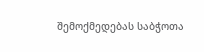შემოქმედებას საბჭოთა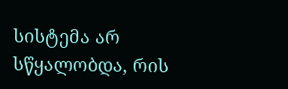სისტემა არ სწყალობდა, რის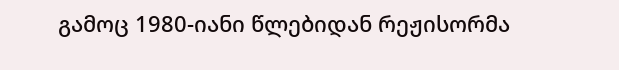გამოც 1980-იანი წლებიდან რეჟისორმა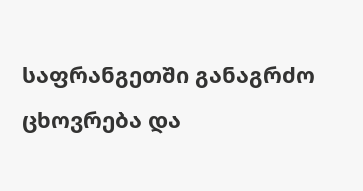საფრანგეთში განაგრძო ცხოვრება და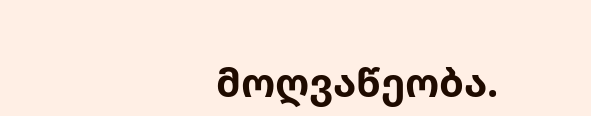მოღვაწეობა.